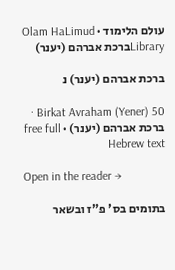עולם הלימוד · Olam HaLimud
Libraryברכת אברהם (יענר)

ברכת אברהם (יענר) נ

Birkat Avraham (Yener) 50 · ברכת אברהם (יענר) · free full Hebrew text

Open in the reader →

בתומים בס' פ"ז ובשאר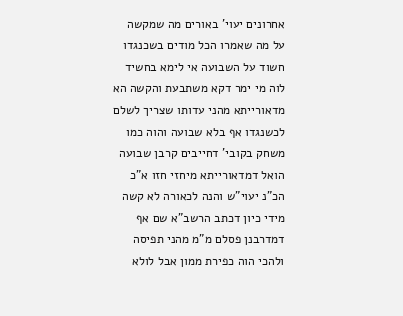אחרונים יעוי' באורים מה שמקשה על מה שאמרו הכל מודים בשכנגדו חשוד על השבועה אי לימא בחשיד לוה מי ימר דקא משתבעת והקשה הא מדאורייתא מהני עדותו שצריך לשלם לכשנגדו אף בלא שבועה והוה כמו משחק בקובי' דחייבים קרבן שבועה הואל דמדאורייתא מיחזי חזו א"כ הכ"נ יעוי"ש והנה לכאורה לא קשה מידי כיון דכתב הרשב"א שם אף דמדרבנן פסלם מ"מ מהני תפיסה ולהכי הוה כפירת ממון אבל לולא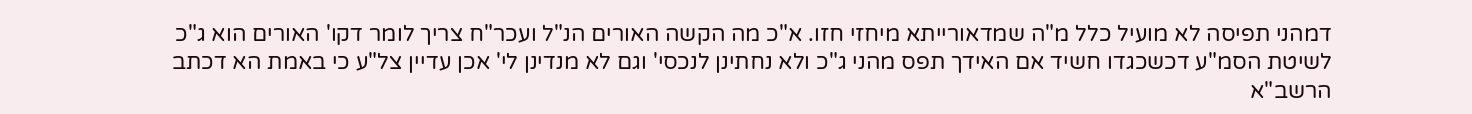דמהני תפיסה לא מועיל כלל מ"ה שמדאורייתא מיחזי חזו. א"כ מה הקשה האורים הנ"ל ועכר"ח צריך לומר דקו' האורים הוא ג"כ לשיטת הסמ"ע דכשכגדו חשיד אם האידך תפס מהני ג"כ ולא נחתינן לנכסי' וגם לא מנדינן לי' אכן עדיין צל"ע כי באמת הא דכתב הרשב"א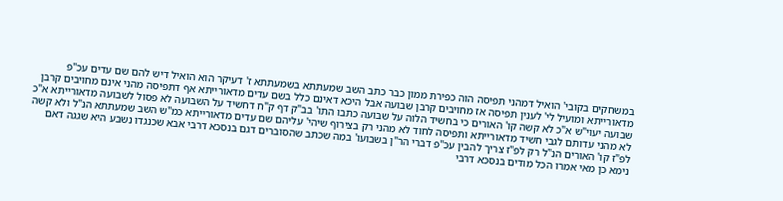במשחקים בקובי' הואיל דמהני תפיסה הוה כפירת ממון כבר כתב השב שמעתתא בשמעתתא ז' דעיקר הוא הואיל דיש להם שם עדים עכ"פ מדאורייתא ומועיל לי' לענין תפיסה אז מחויבים קרבן שבועה אבל היכא דאינם כלל בשם עדים מדאורייתא אף דתפיסה מהני אינם מחויבים קרבן שבועה יעוי"ש א"כ לא קשה קו' האורים כי בחשיד הלוה על שבועה כתבו התו' בב"ק דף ק"ח דחשיד על השבועה לא פסול לשבועה מדאורייתא א"כ לא מהני עדותם לגבי חשיד מדאורייתא ותפיסה לחוד לא מהני רק בצירוף שיהי' עליהם שם עדים מדאורייתא כמ"ש השב שמעתתא הנ"ל ולא קשה לפ"ז קו' האורים הנ"ל רק לפ"ז צריך להבין עכ"פ דברי הר"ן בשבועו' במה שכתב שהסוברים דגם בנסכא דרבי אבא שכנגדו נשבע היא שגגה דאם נימא כן מאי אמרו הכל מודים בנסכא דרבי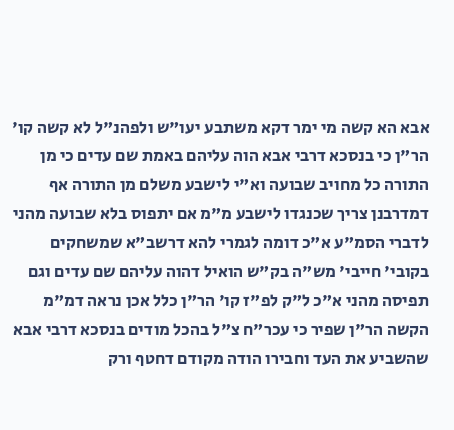אבא הא קשה מי ימר דקא משתבע יעו"ש ולפהנ"ל לא קשה קו' הר"ן כי בנסכא דרבי אבא הוה עליהם באמת שם עדים כי מן התורה כל מחויב שבועה וא"י לישבע משלם מן התורה אף דמדרבנן צריך שכנגדו לישבע מ"מ אם יתפוס בלא שבועה מהני לדברי הסמ"ע א"כ דומה לגמרי להא דרשב"א שמשחקים בקובי' חייבי' מש"ה בק"ש הואיל דהוה עליהם שם עדים וגם תפיסה מהני א"כ ל"ק לפ"ז קו' הר"ן כלל אכן נראה דמ"מ הקשה הר"ן שפיר כי עכר"ח צ"ל בהכל מודים בנסכא דרבי אבא שהשביע את העד וחבירו הודה מקודם דחטף ורק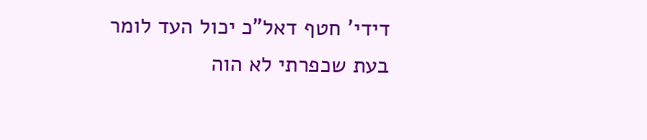דידי' חטף דאל"כ יכול העד לומר בעת שכפרתי לא הוה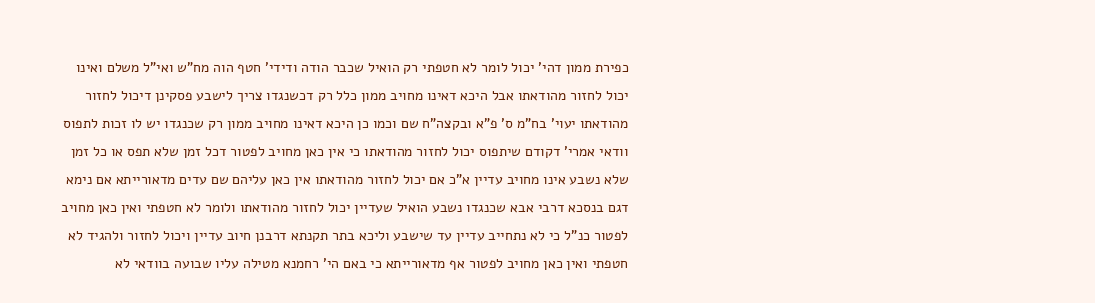כפירת ממון דהי' יכול לומר לא חטפתי רק הואיל שכבר הודה ודידי' חטף הוה מח"ש ואי"ל משלם ואינו יכול לחזור מהודאתו אבל היכא דאינו מחויב ממון כלל רק דכשנגדו צריך לישבע פסקינן דיכול לחזור מהודאתו יעוי' בח"מ ס' פ"א ובקצה"ח שם וכמו כן היכא דאינו מחויב ממון רק שכנגדו יש לו זכות לתפוס וודאי אמרי' דקודם שיתפוס יכול לחזור מהודאתו כי אין כאן מחויב לפטור דכל זמן שלא תפס או כל זמן שלא נשבע אינו מחויב עדיין א"כ אם יכול לחזור מהודאתו אין כאן עליהם שם עדים מדאורייתא אם נימא דגם בנסכא דרבי אבא שכנגדו נשבע הואיל שעדיין יכול לחזור מהודאתו ולומר לא חטפתי ואין כאן מחויב לפטור כנ"ל כי לא נתחייב עדיין עד שישבע וליכא בתר תקנתא דרבנן חיוב עדיין ויכול לחזור ולהגיד לא חטפתי ואין כאן מחויב לפטור אף מדאורייתא כי באם הי' רחמנא מטילה עליו שבועה בוודאי לא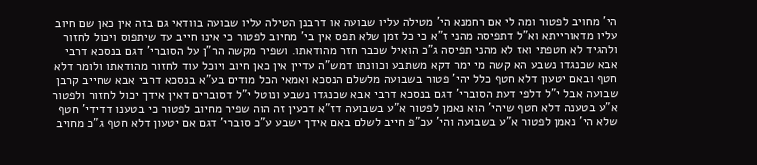הי' מחויב לפטור ומה לי אם רחמנא הי' מטילה עליו שבועה או דרבנן הטילה עליו שבועה בוודאי גם בזה אין כאן שם חיוב עליו מדאורייתא וא"ל דתפיסה מהני ז"א כי כל זמן שלא תפס אין בי' מחיוב לפטור כי אינו חייב עד שיתפוס ויכול לחזור ולהגיד לא חטפתי ואז לא מהני תפיסה ג"כ הואיל שכבר חזר מהודאתו. ושפיר מקשה הר"ן על הסוברי' דגם בנסכא דרבי אבא שכנגדו נשבע הא קשה מי ימר דקא משתבע וכוונתו דמש"ה עדיין אין כאן חיוב ויוכל עוד לחזור מהודאתו ולומר דלא חטף ובאם יטעון דלא חטף כלל יהי' פטור בשבועה מלשלם הנסכא ואמאי הכל מודים בע"א בנסכא דרבי אבא שחייב קרבן שבועה אבל י"ל דלפי דעת הסוברי' דגם בנסכא דרבי אבא שכנגדו נשבע ונוטל י"ל דסוברים דאין אידך יכול לחזור ולפטור א"ע בטענה דלא חטף שיהי' הוא נאמן לפטור א"ע בשבועה דז"א דכעין זה הוה שפיר מחיוב לפטור כי בטענו דדידי' חטף שלא הי' נאמן לפטור א"ע בשבועה והי' עכ"פ חייב לשלם באם אידך ישבע ע"כ סוברי' דגם אם יטעון דלא חטף ג"כ מחויב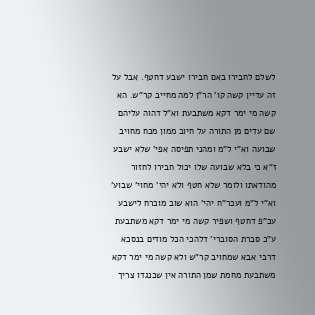לשלם לחבירו באם חבירו ישבע דחטף. אבל על זה עדיין קשה קו' הר"ן למה מחייב קר"ש. הא קשה מי ימר דקא משתבעת וא"ל דהוה עליהם שם עדים מן התורה על חיוב ממון מכח מחויב שבועה וא"י ל"מ ומהני תפיסה אפי' שלא ישבע ז"א כי בלא שבועה שלו יכול חבירו לחזור מהודאתו ולומר שלא חטף ולא יהי' מחוי' שבוע' וא"י ל"מ ועכר"ח יהי' הוא שוב מוכרח לישבע עכ"פ דחטף ושפיר קשה מי ימר דקא משתבעת ע"כ סברת הסוברי' דלהכי הכל מודים בנסכא דרבי אבא שמחויב קר"ש ולא קשה מי ימר דקא משתבעת מחמת שמן התורה אין שכנגדו צריך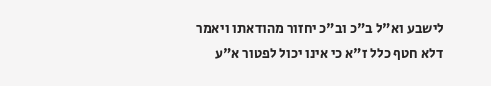לישבע וא"ל ב"כ וב"כ יחזור מהודאתו ויאמר דלא חטף כלל ז"א כי אינו יכול לפטור א"ע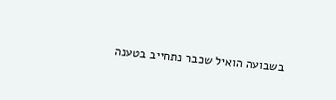בשבועה הואיל שכבר נתחייב בטענה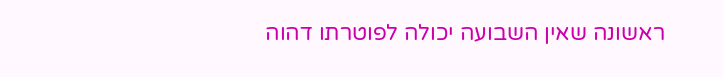ראשונה שאין השבועה יכולה לפוטרתו דהוה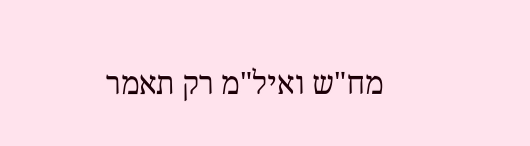מח"ש ואיל"מ רק תאמר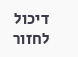דיכול לחזור